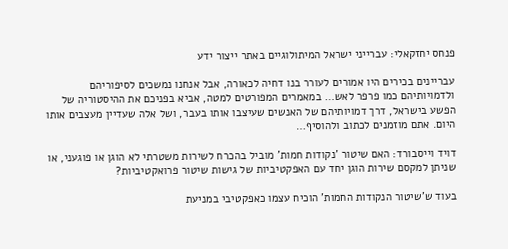פנחס יחזקאלי: עברייני ישראל המיתולוגיים באתר ייצור ידע

עבריינים בכירים היו אמורים לעורר בנו דחיה לכאורה, אבל אנחנו נמשכים לסיפוריהם ולדמויותיהם כמו פרפר לאש… במאמרים המפורטים למטה, אביא בפניכם את ההיסטוריה של הפשע בישראל, דרך דמויותיהם של האנשים שעיצבו אותו בעבר, ושל אלה שעדיין מעצבים אותו היום. אתם מוזמנים לכתוב ולהוסיף…

דויד וייסבורד: האם שיטור 'נקודות חמות' מוביל בהכרח לשירות משטרתי לא הוגן או פוגעני, או שניתן למקסם שירות הוגן יחד עם האפקטיביות של גישות שיטור פרואקטיביות?

בעוד ש'שיטור הנקודות החמות' הוכיח עצמו כאפקטיבי במניעת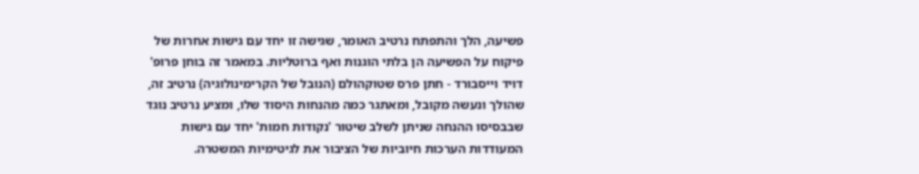פשיעה, הלך והתפתח נרטיב האומר, שגישה זו יחד עם גישות אחרות של פיקוח על הפשיעה הן בלתי הוגנות ואף ברוטליות. במאמר זה בוחן פרופ' דויד וייסבורד - חתן פרס שטוקהולם (הנובל של הקרימינולוגיה) נרטיב זה, שהולך ונעשה מקובל, ומאתגר כמה מהנחות היסוד שלו, ומציע נרטיב נוגד שבבסיסו ההנחה שניתן לשלב שיטור 'נקודות חמות' יחד עם גישות המעודדות הערכות חיוביות של הציבור את לגיטימיות המשטרה.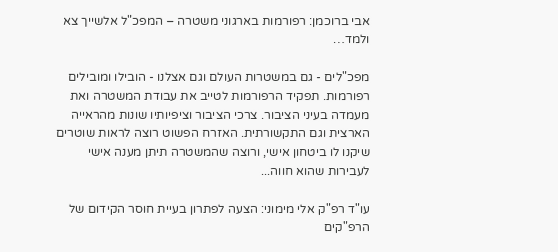אבי ברוכמן: רפורמות בארגוני משטרה – המפכ"ל אלשייך צא ולמד…

מפכ"לים - גם במשטרות העולם וגם אצלנו - הובילו ומובילים רפורמות. תפקיד הרפורמות לטייב את עבודת המשטרה ואת מעמדה בעיני הציבור. צרכי הציבור וציפיותיו שונות מהראייה הארצית וגם התקשורתית. האזרח הפשוט רוצה לראות שוטרים שיקנו לו ביטחון אישי, ורוצה שהמשטרה תיתן מענה אישי לעבירות שהוא חווה...

עו"ד רפ"ק אלי מימוני: הצעה לפתרון בעיית חוסר הקידום של הרפ"קים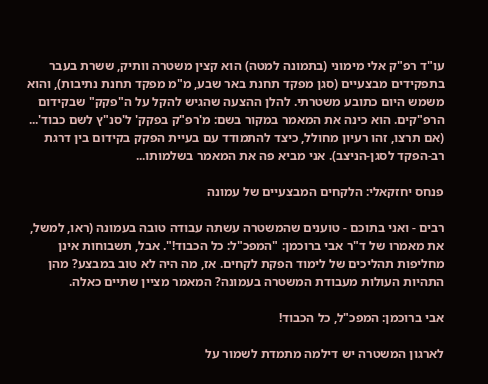עו"ד רפ"ק אלי מימוני (בתמונה למטה) הוא קצין משטרה וותיק, ששרת בעבר בתפקידים מבצעיים (סגן מפקד תחנת באר שבע, מ"מ מפקד תחנת נתיבות), והוא משמש היום כתובע משטרתי. להלן ההצעה שהגיש להקל על ה"פקק" שבקידום הרפ"קים. הוא כינה את המאמר במקור בשם: מ'רפ"ק בפקק' ל'סנ"ץ לשם כבוד'... (אם תרצו, זהו רעיון מחולל, כיצד להתמודד עם בעיית הפקק בקידום בין דרגת רב-הפקד לסגן-הניצב). אני מביא פה את המאמר בשלמותו...

פנחס יחזקאלי: הלקחים המבצעיים של עמונה

רבים - ואני בתוכם - טוענים שהמשטרה עשתה עבודה טובה בעמונה (ראו, למשל, את מאמרו של ד"ר אבי ברוכמן: "המפכ"ל: כל הכבוד!". אבל, תשבוחות אינן מחליפות תהליכים של לימוד הפקת לקחים. אז, מה היה לא טוב במבצע? מהן התהיות העולות מעבודת המשטרה בעמונה? המאמר מציין שתיים כאלה.

אבי ברוכמן: המפכ"ל, כל הכבוד!

לארגון המשטרה יש דילמה מתמדת לשמור על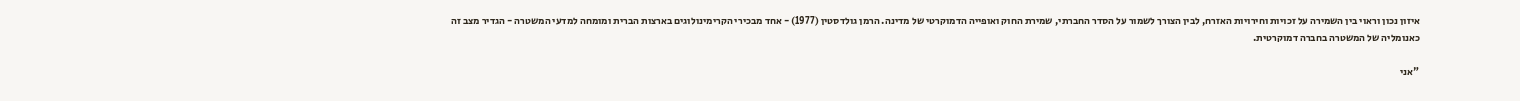איזון נכון וראוי בין השמירה על זכויות וחירויות האזרח, לבין הצורך לשמור על הסדר החברתי, שמירת החוק ואופייה הדמוקרטי של מדינה. הרמן גולדסטין (1977) - אחד מבכירי הקרימינולוגים בארצות הברית ומומחה למדעי המשטרה - הגדיר מצב זה כאנומליה של המשטרה בחברה דמוקרטית.

"אני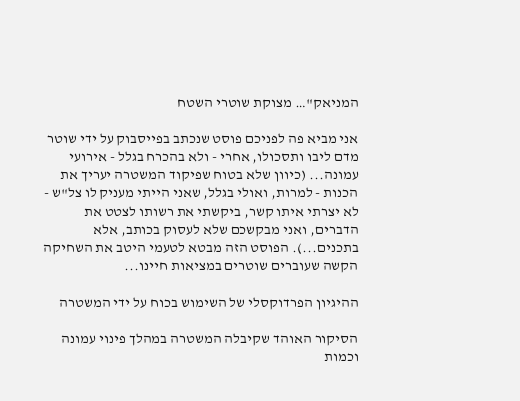המניאק"… מצוקת שוטרי השטח

אני מביא פה לפניכם פוסט שנכתב בפייסבוק על ידי שוטר מדם ליבו ותסכולו, אחרי - ולא בהכרח בגלל - אירועי עמונה... (כיוון שלא בטוח שפיקוד המשטרה יעריך את הכנות - למרות, ואולי בגלל, שאני הייתי מעניק לו צל"ש - לא יצרתי איתו קשר, ביקשתי את רשותו לצטט את הדברים, ואני מבקשכם שלא לעסוק בכותב, אלא בתכנים...). הפוסט הזה מבטא לטעמי היטב את השחיקה הקשה שעוברים שוטרים במציאות חיינו...

ההיגיון הפרדוקסלי של השימוש בכוח על ידי המשטרה

הסיקור האוהד שקיבלה המשטרה במהלך פינוי עמונה וכמות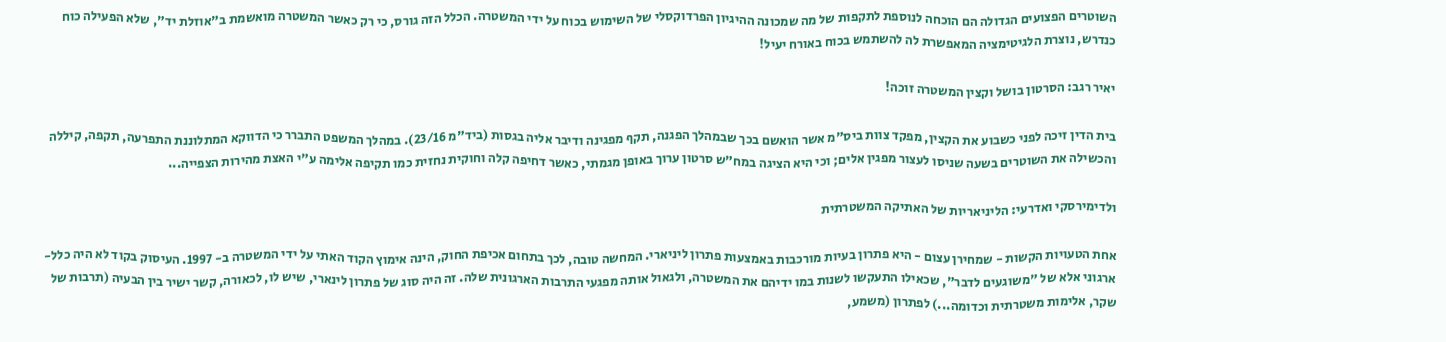השוטרים הפצועים הגדולה הם הוכחה לנוספת לתקפות של מה שמכונה ההיגיון הפרדוקסלי של השימוש בכוח על ידי המשטרה. הכלל הזה גורס, כי רק כאשר המשטרה מואשמת ב"אוזלת יד", שלא הפעילה כוח כנדרש, נוצרת הלגיטימציה המאפשרת לה להשתמש בכוח באורח יעיל!

יאיר רגב: הסרטון בושל וקצין המשטרה זוכה!

בית הדין זיכה לפני כשבוע את הקצין, מפקד צוות ביס"מ אשר הואשם בכך שבמהלך הפגנה, תקף מפגינה ודיבר אליה בגסות (ביד"מ 23/16). במהלך המשפט התברר כי הדווקא המתלוננת התפרעה, תקפה, קיללה והכשילה את השוטרים בשעה שניסו לעצור מפגין אלים; וכי היא הציגה במח"ש סרטון ערוך באופן מגמתי, כאשר דחיפה קלה וחוקית נחזית כמו תקיפה אלימה ע"י האצת מהירות הצפייה...

ולדימירסקי ואדרעי: הליניאריות של האתיקה המשטרתית

אחת הטעויות הקשות - שמחירן עצום - היא פתרון בעיות מורכבות באמצעות פתרון ליניארי. המחשה טובה, לכך בתחום אכיפת החוק, הינה אימוץ הקוד האתי על ידי המשטרה ב- 1997. העיסוק בקוד לא היה כלל-ארגוני אלא של "משוגעים לדבר", שכאילו התעקשו לשנות במו ידיהם את המשטרה, ולגאול אותה מפגעי התרבות הארגונית שלה. זה היה סוג של פתרון לינארי, שיש לו, לכאורה, קשר ישיר בין הבעיה (תרבות של שקר, אלימות משטרתית וכדומה...) לפתרון (משמע,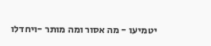יטמיעו - מה אסור ומה מותר -ויחדלו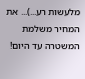מלעשות רע...)... את המחיר משלמת המשטרה עד היום!